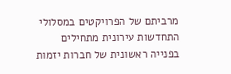מרביתם של הפרויקטים במסלולי התחדשות עירונית מתחילים בפנייה ראשונית של חברות יזמות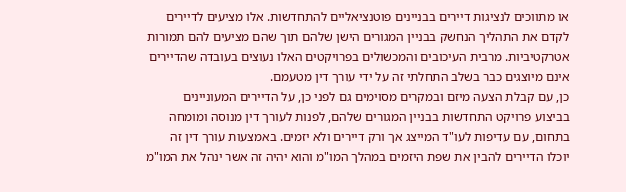או מתווכים לנציגות דיירים בבניינים פוטנציאליים להתחדשות. אלו מציעים לדיירים לקדם את התהליך הנחשק בבניין המגורים הישן שלהם תוך שהם מציעים להם תמורות אטרקטיביות. מרבית העיכובים והמכשולים בפרויקטים האלו נעוצים בעובדה שהדיירים אינם מיוצגים כבר בשלב התחלתי זה על ידי עורך דין מטעמם.
כן, עם קבלת הצעה מיזם ובמקרים מסוימים גם לפני כן, על הדיירים המעוניינים בביצוע פרויקט התחדשות בבניין המגורים שלהם, לפנות לעורך דין מנוסה ומומחה בתחום, עם עדיפות לעו"ד המייצג אך ורק דיירים ולא יזמים. באמצעות עורך דין זה יוכלו הדיירים להבין את שפת היזמים במהלך המו"מ והוא יהיה זה אשר ינהל את המו"מ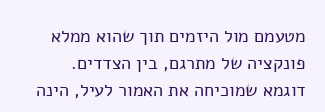מטעמם מול היזמים תוך שהוא ממלא פונקציה של מתרגם, בין הצדדים.
דוגמא שמוכיחה את האמור לעיל, הינה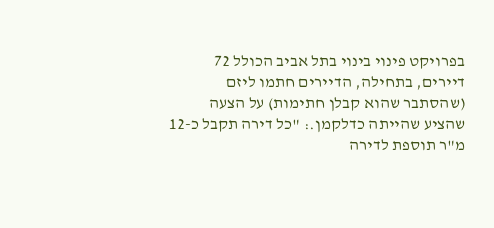בפרויקט פינוי בינוי בתל אביב הכולל 72 דיירים, בתחילה, הדיירים חתמו ליזם (שהסתבר שהוא קבלן חתימות) על הצעה שהציע שהייתה כדלקמן.: "כל דירה תקבל כ-12 מ"ר תוספת לדירה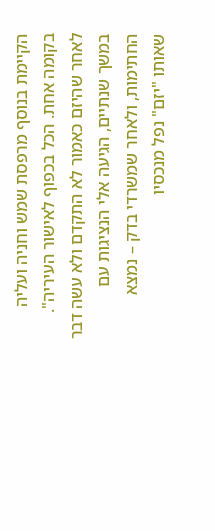הקיימת בנוסף מרפסת שמש וחניה ועליה בקומה אחת. הכל בכפוף לאישור העיריה".
לאחר שהיזם כאמור לא התקדם ולא עשה דבר במשך שנתיים, הגיעה אלי הנציגות עם החתימות, ולאחר שמשרדי בדק – נמצא שאותו "יזם" נפל מנכסיו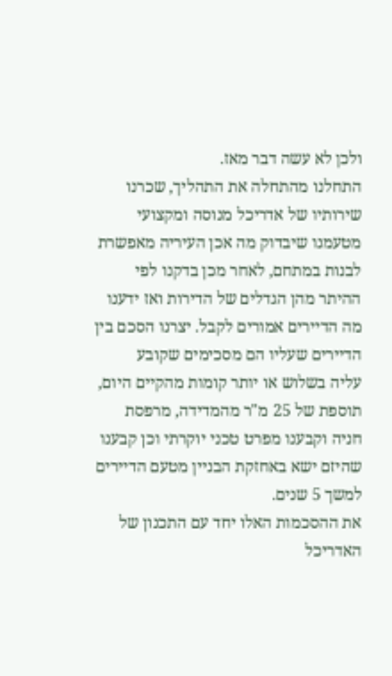ולכן לא עשה דבר מאז.
התחלנו מהתחלה את התהליך, שכרנו שירותיו של אדריכל מנוסה ומקצועי מטעמנו שיבדוק מה אכן העיריה מאפשרת לבנות במתחם, לאחר מכן בדקנו לפי ההיתר מהן הגדלים של הדירות ואז ידענו מה הדיירים אמורים לקבל. יצרנו הסכם בין הדיירים שעליו הם מסכימים שקובע
עליה בשלוש או יותר קומות מהקיים היום, תוספת של 25 מ"ר מהמדידה, מרפסת חניה וקבענו מפרט טכני יוקרתי וכן קבענו שהיזם ישא באחזקת הבניין מטעם הדיירים למשך 5 שנים.
את ההסכמות האלו יחד עם התכנון של האדריכל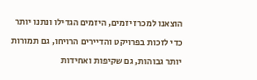הוצאנו למכרז יזמים, היזמים הגדילו ונתנו יותר כדי לזכות בפרויקט והדיירים הרויחו, גם תמורות יותר גבוהות, גם שקיפות ואחידות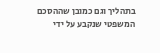בתהליך וגם כמובן שההסכם המשפטי שנקבע על ידי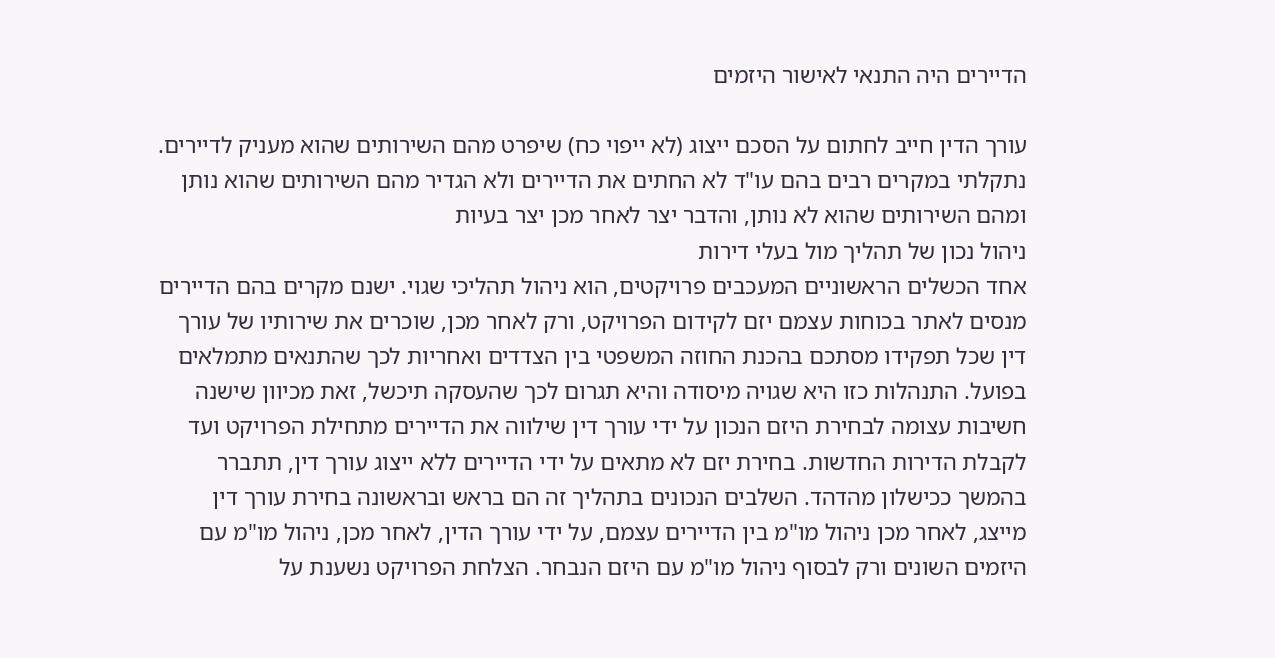הדיירים היה התנאי לאישור היזמים

עורך הדין חייב לחתום על הסכם ייצוג (לא ייפוי כח) שיפרט מהם השירותים שהוא מעניק לדיירים. נתקלתי במקרים רבים בהם עו"ד לא החתים את הדיירים ולא הגדיר מהם השירותים שהוא נותן ומהם השירותים שהוא לא נותן, והדבר יצר לאחר מכן יצר בעיות
ניהול נכון של תהליך מול בעלי דירות
אחד הכשלים הראשוניים המעכבים פרויקטים, הוא ניהול תהליכי שגוי. ישנם מקרים בהם הדיירים מנסים לאתר בכוחות עצמם יזם לקידום הפרויקט, ורק לאחר מכן, שוכרים את שירותיו של עורך דין שכל תפקידו מסתכם בהכנת החוזה המשפטי בין הצדדים ואחריות לכך שהתנאים מתמלאים בפועל. התנהלות כזו היא שגויה מיסודה והיא תגרום לכך שהעסקה תיכשל, זאת מכיוון שישנה חשיבות עצומה לבחירת היזם הנכון על ידי עורך דין שילווה את הדיירים מתחילת הפרויקט ועד לקבלת הדירות החדשות. בחירת יזם לא מתאים על ידי הדיירים ללא ייצוג עורך דין, תתברר בהמשך ככישלון מהדהד. השלבים הנכונים בתהליך זה הם בראש ובראשונה בחירת עורך דין מייצג, לאחר מכן ניהול מו"מ בין הדיירים עצמם, על ידי עורך הדין, לאחר מכן, ניהול מו"מ עם היזמים השונים ורק לבסוף ניהול מו"מ עם היזם הנבחר. הצלחת הפרויקט נשענת על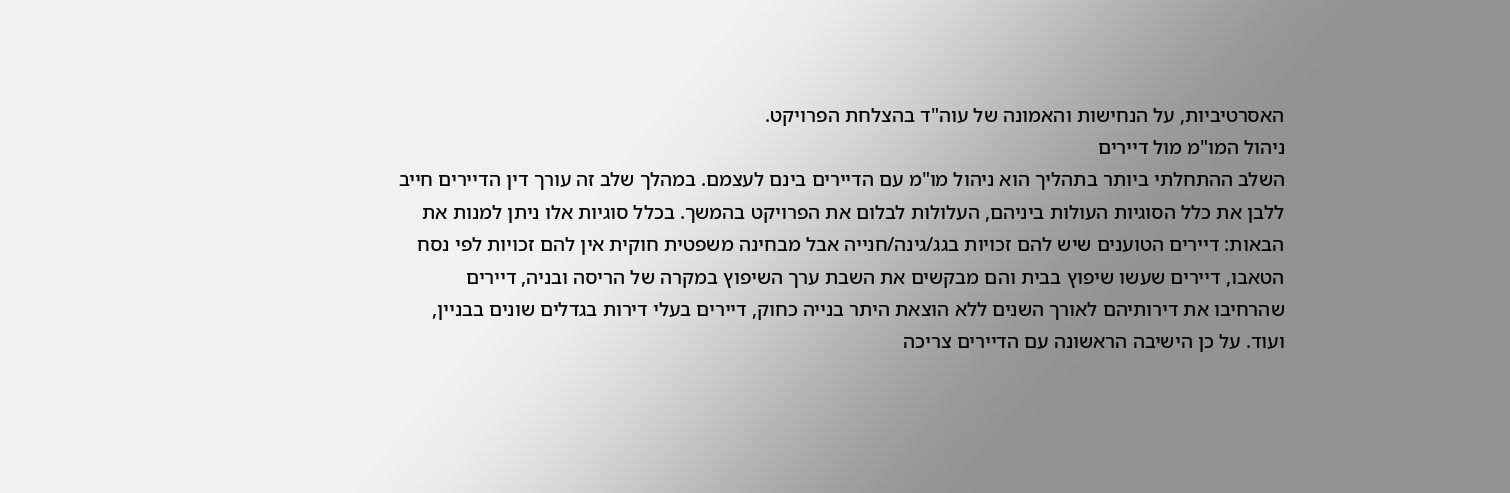האסרטיביות, על הנחישות והאמונה של עוה"ד בהצלחת הפרויקט.
ניהול המו"מ מול דיירים
השלב ההתחלתי ביותר בתהליך הוא ניהול מו"מ עם הדיירים בינם לעצמם. במהלך שלב זה עורך דין הדיירים חייב ללבן את כלל הסוגיות העולות ביניהם, העלולות לבלום את הפרויקט בהמשך. בכלל סוגיות אלו ניתן למנות את הבאות: דיירים הטוענים שיש להם זכויות בגג/גינה/חנייה אבל מבחינה משפטית חוקית אין להם זכויות לפי נסח הטאבו, דיירים שעשו שיפוץ בבית והם מבקשים את השבת ערך השיפוץ במקרה של הריסה ובניה, דיירים שהרחיבו את דירותיהם לאורך השנים ללא הוצאת היתר בנייה כחוק, דיירים בעלי דירות בגדלים שונים בבניין, ועוד. על כן הישיבה הראשונה עם הדיירים צריכה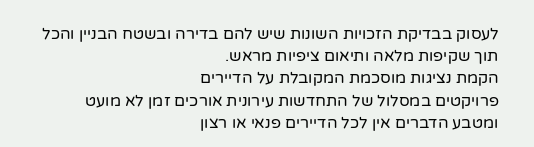לעסוק בבדיקת הזכויות השונות שיש להם בדירה ובשטח הבניין והכל תוך שקיפות מלאה ותיאום ציפיות מראש.
הקמת נציגות מוסכמת המקובלת על הדיירים
פרויקטים במסלול של התחדשות עירונית אורכים זמן לא מועט ומטבע הדברים אין לכל הדיירים פנאי או רצון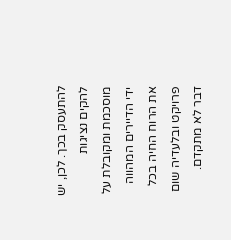להתעסק בכך. לכן, יש להקים נציגות מוסכמת ומקובלת על ידי הדיירים המהווה את הרוח החיה בכל פרויקט ובלעדיה שום דבר לא מתקדם.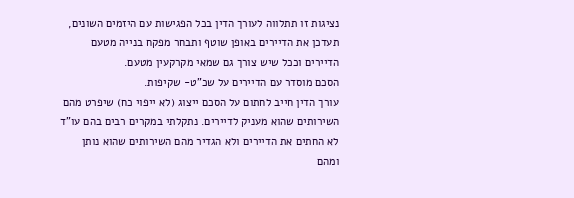נציגות זו תתלווה לעורך הדין בכל הפגישות עם היזמים השונים, תעדכן את הדיירים באופן שוטף ותבחר מפקח בנייה מטעם הדיירים וככל שיש צורך גם שמאי מקרקעין מטעם.
הסכם מוסדר עם הדיירים על שכ"ט- שקיפות.
עורך הדין חייב לחתום על הסכם ייצוג (לא ייפוי כח) שיפרט מהם השירותים שהוא מעניק לדיירים. נתקלתי במקרים רבים בהם עו"ד לא החתים את הדיירים ולא הגדיר מהם השירותים שהוא נותן ומהם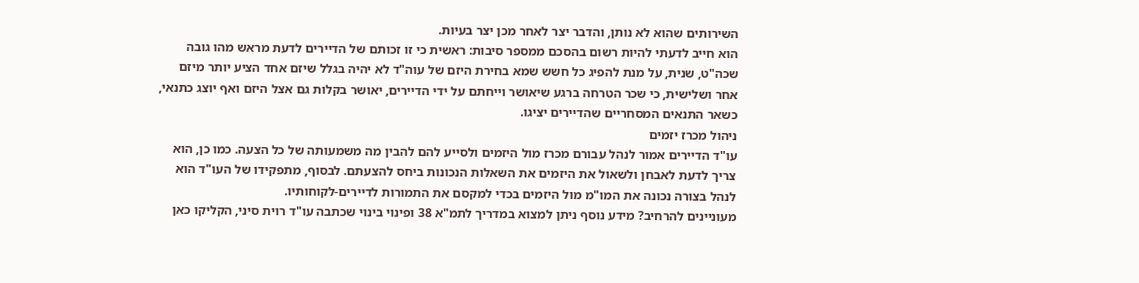השירותים שהוא לא נותן, והדבר יצר לאחר מכן יצר בעיות.
הוא חייב לדעתי להיות רשום בהסכם ממספר סיבות: ראשית כי זו זכותם של הדיירים לדעת מראש מהו גובה שכה"ט, שנית, על מנת להפיג כל חשש שמא בחירת היזם של עוה"ד לא יהיה בגלל שיזם אחד הציע יותר מיזם אחר ושלישית, כי שכר הטרחה ברגע שיאושר וייחתם על ידי הדיירים, יאושר בקלות גם אצל היזם ואף יוצג כתנאי, כשאר התנאים המסחריים שהדיירים יציגו.
ניהול מכרז יזמים
עו"ד הדיירים אמור לנהל עבורם מכרז מול היזמים ולסייע להם להבין מה משמעותה של כל הצעה. כמו כן, הוא צריך לדעת לאבחן ולשאול את היזמים את השאלות הנכונות ביחס להצעתם. לבסוף, מתפקידו של העו"ד הוא לנהל בצורה נכונה את המו"מ מול היזמים בכדי למקסם את התמורות לדיירים-לקוחותיו.
מעוניינים להרחיב? מידע נוסף ניתן למצוא במדריך לתמ"א 38 ופינוי בינוי שכתבה עו"ד רוית סיני, הקליקו כאן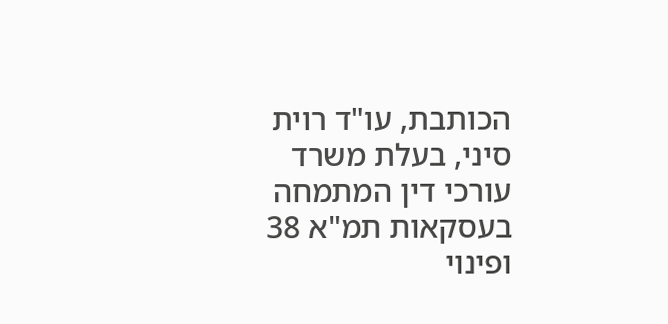הכותבת, עו"ד רוית סיני, בעלת משרד עורכי דין המתמחה בעסקאות תמ"א 38 ופינוי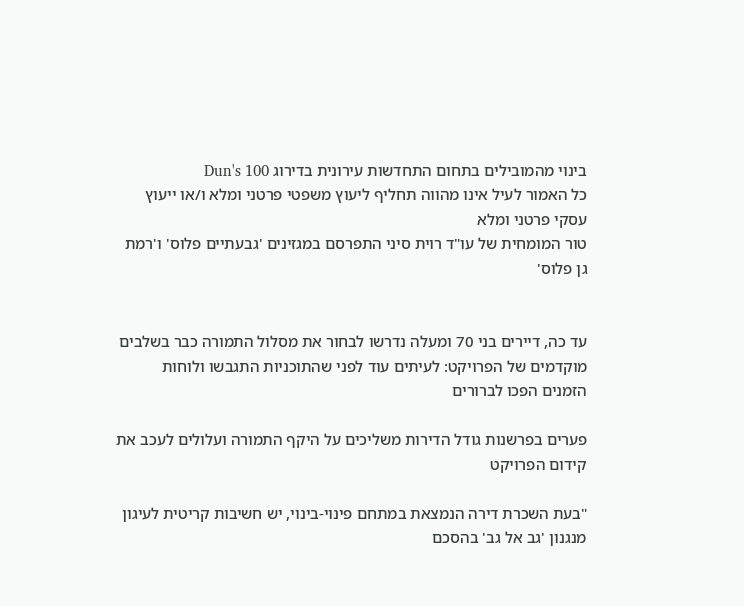בינוי מהמובילים בתחום התחדשות עירונית בדירוג Dun's 100
כל האמור לעיל אינו מהווה תחליף ליעוץ משפטי פרטני ומלא ו/או ייעוץ עסקי פרטני ומלא
טור המומחית של עו"ד רוית סיני התפרסם במגזינים 'גבעתיים פלוס' ו'רמת גן פלוס'


עד כה, דיירים בני 70 ומעלה נדרשו לבחור את מסלול התמורה כבר בשלבים מוקדמים של הפרויקט: לעיתים עוד לפני שהתוכניות התגבשו ולוחות הזמנים הפכו לברורים

פערים בפרשנות גודל הדירות משליכים על היקף התמורה ועלולים לעכב את קידום הפרויקט

"בעת השכרת דירה הנמצאת במתחם פינוי-בינוי, יש חשיבות קריטית לעיגון מנגנון 'גב אל גב' בהסכם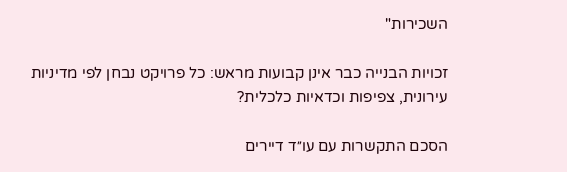השכירות"

זכויות הבנייה כבר אינן קבועות מראש: כל פרויקט נבחן לפי מדיניות עירונית, צפיפות וכדאיות כלכלית?

הסכם התקשרות עם עו״ד דיירים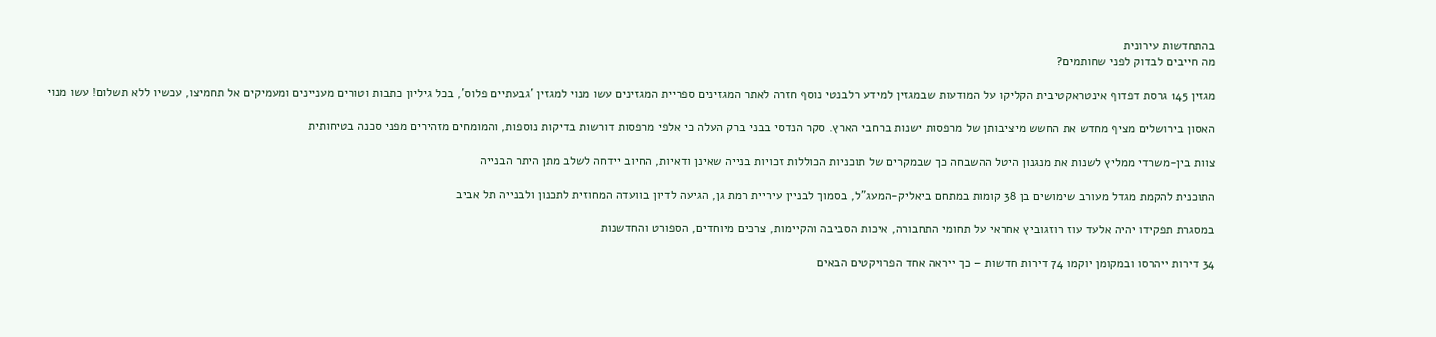בהתחדשות עירונית
מה חייבים לבדוק לפני שחותמים?

מגזין 145 גרסת דפדוף אינטראקטיבית הקליקו על המודעות שבמגזין למידע רלבנטי נוסף חזרה לאתר המגזינים ספריית המגזינים עשו מנוי למגזין 'גבעתיים פלוס', בכל גיליון כתבות וטורים מעניינים ומעמיקים אל תחמיצו, עכשיו ללא תשלום! עשו מנוי

האסון בירושלים מציף מחדש את החשש מיציבותן של מרפסות ישנות ברחבי הארץ. סקר הנדסי בבני ברק העלה כי אלפי מרפסות דורשות בדיקות נוספות, והמומחים מזהירים מפני סכנה בטיחותית

צוות בין-משרדי ממליץ לשנות את מנגנון היטל ההשבחה כך שבמקרים של תוכניות הכוללות זכויות בנייה שאינן ודאיות, החיוב יידחה לשלב מתן היתר הבנייה

התוכנית להקמת מגדל מעורב שימושים בן 38 קומות במתחם ביאליק-המעג"ל, בסמוך לבניין עיריית רמת גן, הגיעה לדיון בוועדה המחוזית לתכנון ולבנייה תל אביב

במסגרת תפקידו יהיה אלעד עוז רוזגוביץ אחראי על תחומי התחבורה, איכות הסביבה והקיימות, צרכים מיוחדים, הספורט והחדשנות

34 דירות ייהרסו ובמקומן יוקמו 74 דירות חדשות – כך ייראה אחד הפרויקטים הבאים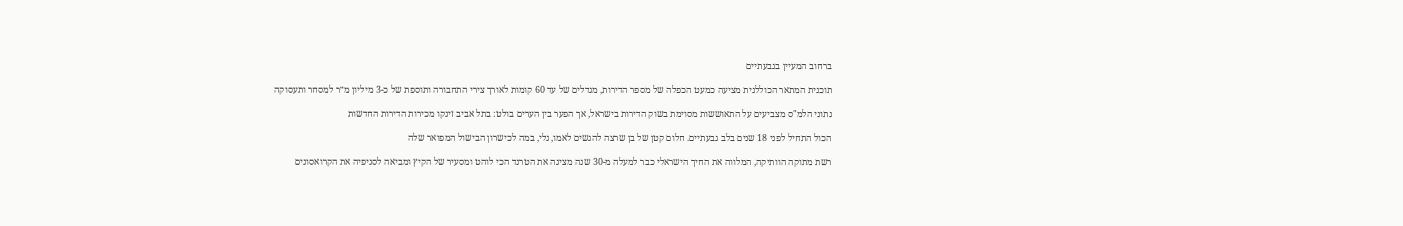ברחוב המעיין בגבעתיים

תוכנית המתאר הכוללנית מציעה כמעט הכפלה של מספר הדירות, מגדלים של עד 60 קומות לאורך צירי התחבורה ותוספת של כ-3 מיליון מ״ר למסחר ותעסוקה

נתוני הלמ"ס מצביעים על התאוששות מסוימת בשוק הדירות בישראל, אך הפער בין הערים בולט: בתל אביב זינקו מכירות הדירות החדשות

הכול התחיל לפני 18 שנים בלב גבעתיים. חלום קטן של בן שרצה להגשים לאמו, נלי, במה לכישרון הבישול המפואר שלה

רשת מתוקה הוותיקה, המלווה את החיך הישראלי כבר למעלה מ-30 שנה מציגה את הטרנד הכי לוהט ומסעיר של הקיץ ומביאה לסניפיה את הקרואסונים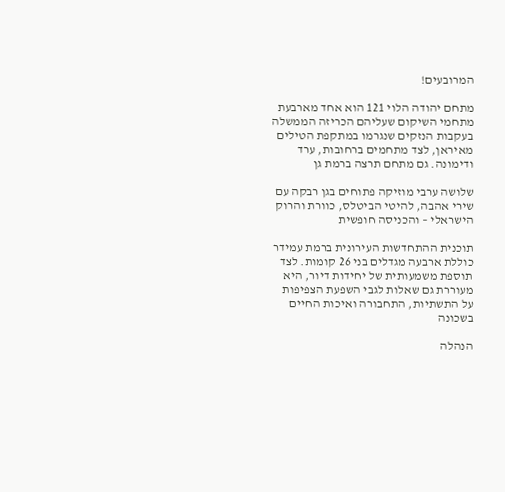המרובעים!

מתחם יהודה הלוי 121 הוא אחד מארבעת מתחמי השיקום שעליהם הכריזה הממשלה בעקבות הנזקים שנגרמו במתקפת הטילים מאיראן, לצד מתחמים ברחובות, ערד ודימונה. גם מתחם תרצה ברמת גן

שלושה ערבי מוזיקה פתוחים בגן רבקה עם שירי אהבה, להיטי הביטלס, כוורת והרוק הישראלי – והכניסה חופשית

תוכנית ההתחדשות העירונית ברמת עמידר כוללת ארבעה מגדלים בני 26 קומות. לצד תוספת משמעותית של יחידות דיור, היא מעוררת גם שאלות לגבי השפעת הצפיפות על התשתיות, התחבורה ואיכות החיים בשכונה

הנהלה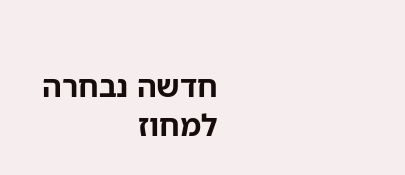חדשה נבחרה למחוז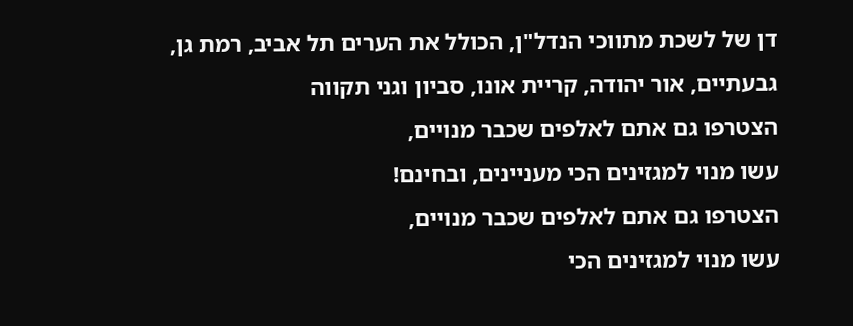דן של לשכת מתווכי הנדל"ן, הכולל את הערים תל אביב, רמת גן, גבעתיים, אור יהודה, קריית אונו, סביון וגני תקווה
הצטרפו גם אתם לאלפים שכבר מנויים,
עשו מנוי למגזינים הכי מעניינים, ובחינם!
הצטרפו גם אתם לאלפים שכבר מנויים,
עשו מנוי למגזינים הכי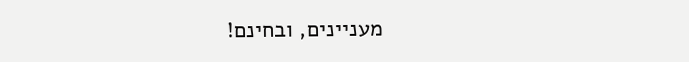מעניינים, ובחינם!